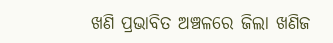ଖଣି ପ୍ରଭାବିତ ଅଞ୍ଚଳରେ ଜିଲା ଖଣିଜ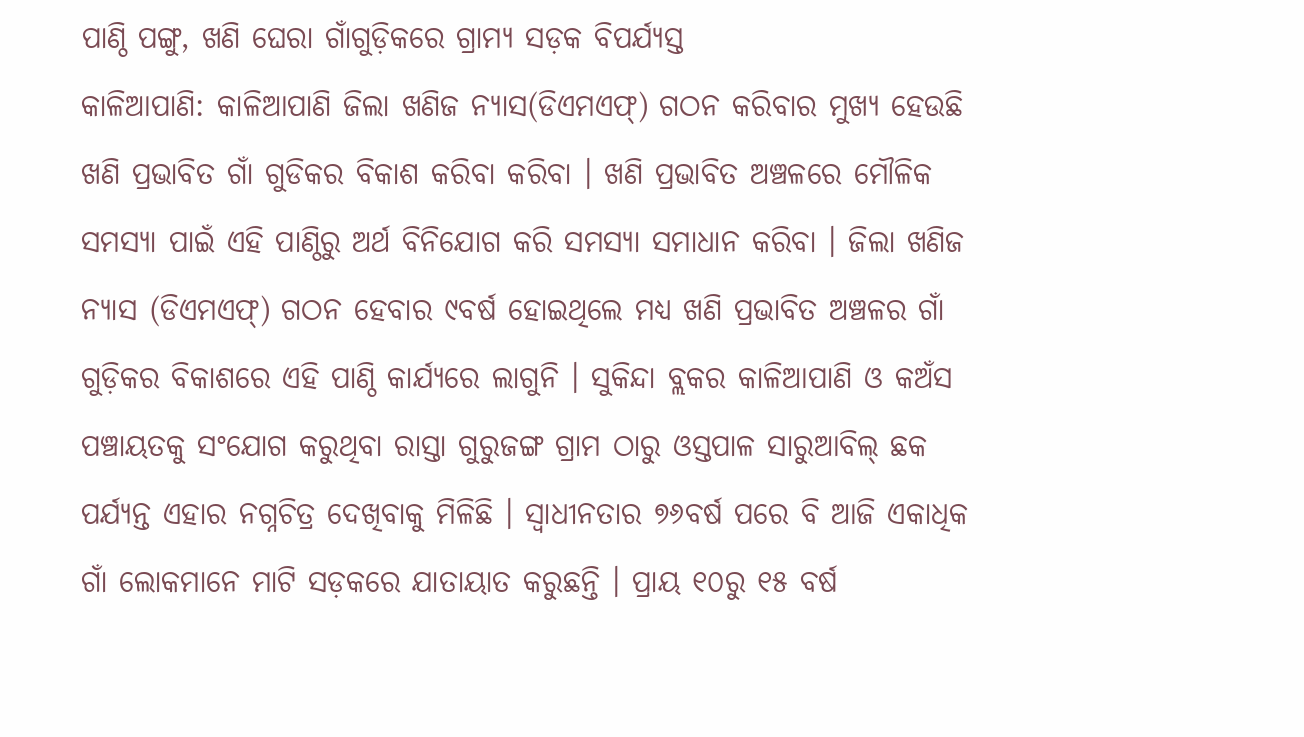ପାଣ୍ଠି ପଙ୍ଗୁ, ଖଣି ଘେରା ଗାଁଗୁଡ଼ିକରେ ଗ୍ରାମ୍ୟ ସଡ଼କ ବିପର୍ଯ୍ୟସ୍ତ
କାଳିଆପାଣି: କାଳିଆପାଣି ଜିଲା ଖଣିଜ ନ୍ୟାସ(ଡିଏମଏଫ୍) ଗଠନ କରିବାର ମୁଖ୍ୟ ହେଉଛି ଖଣି ପ୍ରଭାବିତ ଗାଁ ଗୁଡିକର ବିକାଶ କରିବା କରିବା । ଖଣି ପ୍ରଭାବିତ ଅଞ୍ଚଳରେ ମୌଳିକ ସମସ୍ୟା ପାଇଁ ଏହି ପାଣ୍ଠିରୁ ଅର୍ଥ ବିନିଯୋଗ କରି ସମସ୍ୟା ସମାଧାନ କରିବା । ଜିଲା ଖଣିଜ ନ୍ୟାସ (ଡିଏମଏଫ୍) ଗଠନ ହେବାର ୯ବର୍ଷ ହୋଇଥିଲେ ମଧ୍ୟ ଖଣି ପ୍ରଭାବିତ ଅଞ୍ଚଳର ଗାଁ ଗୁଡ଼ିକର ବିକାଶରେ ଏହି ପାଣ୍ଠି କାର୍ଯ୍ୟରେ ଲାଗୁନି । ସୁକିନ୍ଦା ବ୍ଲକର କାଳିଆପାଣି ଓ କଅଁସ ପଞ୍ଚାୟତକୁ ସଂଯୋଗ କରୁଥିବା ରାସ୍ତା ଗୁରୁଜଙ୍ଗ ଗ୍ରାମ ଠାରୁ ଓସ୍ତପାଳ ସାରୁଆବିଲ୍ ଛକ ପର୍ଯ୍ୟନ୍ତ ଏହାର ନଗ୍ନଚିତ୍ର ଦେଖିବାକୁ ମିଳିଛି । ସ୍ୱାଧୀନତାର ୭୬ବର୍ଷ ପରେ ବି ଆଜି ଏକାଧିକ ଗାଁ ଲୋକମାନେ ମାଟି ସଡ଼କରେ ଯାତାୟାତ କରୁଛନ୍ତି । ପ୍ରାୟ ୧୦ରୁ ୧୫ ବର୍ଷ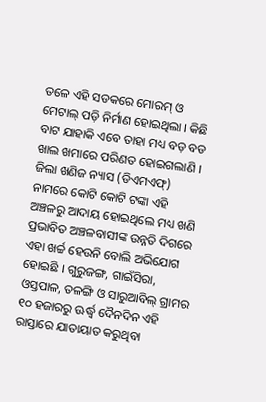ତଳେ ଏହି ସଡକରେ ମୋରମ୍ ଓ ମେଟାଲ୍ ପଡ଼ି ନିର୍ମାଣ ହୋଇଥିଲା । କିଛି ବାଟ ଯାହାକି ଏବେ ତାହା ମଧ୍ୟ ବଡ଼ ବଡ ଖାଲ ଖମାରେ ପରିଣତ ହୋଇଗଲାଣି । ଜିଲା ଖଣିଜ ନ୍ୟାସ (ଡିଏମଏଫ୍) ନାମରେ କୋଟି କୋଟି ଟଙ୍କା ଏହି ଅଞ୍ଚଳରୁ ଆଦାୟ ହୋଇଥିଲେ ମଧ୍ୟ ଖଣି ପ୍ରଭାବିତ ଅଞ୍ଚଳବାସୀଙ୍କ ଉନ୍ନତି ଦିଗରେ ଏହା ଖର୍ଚ୍ଚ ହେଉନି ବୋଲି ଅଭିଯୋଗ ହୋଇଛି । ଗୁରୁଜଙ୍ଗ, ଗାଇଁସିରା, ଓସ୍ତପାଳ, ତଳଙ୍ଗି ଓ ସାରୁଆବିଲ୍ ଗ୍ରାମର ୧୦ ହଜାରରୁ ଊର୍ଦ୍ଧ୍ୱ ଦୈନଦିନ ଏହି ରାସ୍ତାରେ ଯାତାୟାତ କରୁଥିବା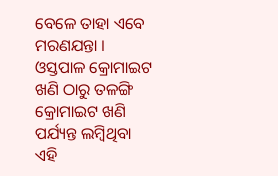ବେଳେ ତାହା ଏବେ ମରଣଯନ୍ତା । ଓସ୍ତପାଳ କ୍ରୋମାଇଟ ଖଣି ଠାରୁ ତଳଙ୍ଗି କ୍ରୋମାଇଟ ଖଣି ପର୍ଯ୍ୟନ୍ତ ଲମ୍ବିଥିବା ଏହି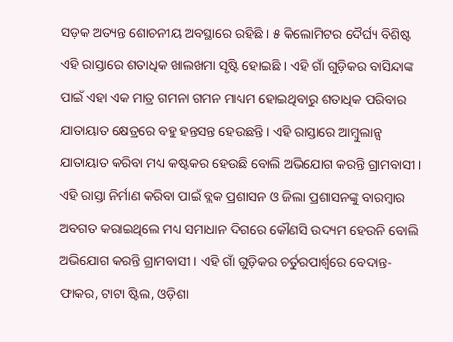ସଡ଼କ ଅତ୍ୟନ୍ତ ଶୋଚନୀୟ ଅବସ୍ଥାରେ ରହିଛି । ୫ କିଲୋମିଟର ଦୈର୍ଘ୍ୟ ବିଶିଷ୍ଟ ଏହି ରାସ୍ତାରେ ଶତାଧିକ ଖାଲଖମା ସୃଷ୍ଟି ହୋଇଛି । ଏହି ଗାଁ ଗୁଡ଼ିକର ବାସିନ୍ଦାଙ୍କ ପାଇଁ ଏହା ଏକ ମାତ୍ର ଗମନା ଗମନ ମାଧ୍ୟମ ହୋଇଥିବାରୁ ଶତାଧିକ ପରିବାର ଯାତାୟାତ କ୍ଷେତ୍ରରେ ବହୁ ହନ୍ତସନ୍ତ ହେଉଛନ୍ତି । ଏହି ରାସ୍ତାରେ ଆମ୍ବୁଲାନ୍ସ ଯାତାୟାତ କରିବା ମଧ୍ୟ କଷ୍ଟକର ହେଉଛି ବୋଲି ଅଭିଯୋଗ କରନ୍ତି ଗ୍ରାମବାସୀ । ଏହି ରାସ୍ତା ନିର୍ମାଣ କରିବା ପାଇଁ ବ୍ଲକ ପ୍ରଶାସନ ଓ ଜିଲା ପ୍ରଶାସନଙ୍କୁ ବାରମ୍ବାର ଅବଗତ କରାଇଥିଲେ ମଧ୍ୟ ସମାଧାନ ଦିଗରେ କୌଣସି ଉଦ୍ୟମ ହେଉନି ବୋଲି ଅଭିଯୋଗ କରନ୍ତି ଗ୍ରାମବାସୀ । ଏହି ଗାଁ ଗୁଡ଼ିକର ଚର୍ତୁରପାର୍ଶ୍ୱରେ ବେଦାନ୍ତ-ଫାକର, ଟାଟା ଷ୍ଟିଲ, ଓଡ଼ିଶା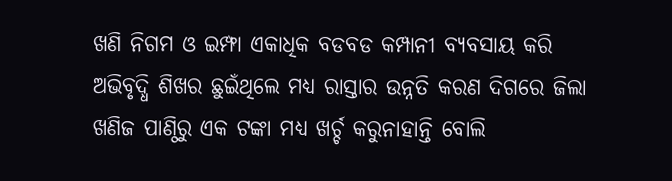ଖଣି ନିଗମ ଓ ଇମ୍ଫା ଏକାଧିକ ବଡବଡ କମ୍ପାନୀ ବ୍ୟବସାୟ କରି ଅଭିବୃଦ୍ଧି ଶିଖର ଛୁଇଁଥିଲେ ମଧ୍ୟ ରାସ୍ତାର ଉନ୍ନତି କରଣ ଦିଗରେ ଜିଲା ଖଣିଜ ପାଣ୍ଠିରୁ ଏକ ଟଙ୍କା ମଧ୍ୟ ଖର୍ଚ୍ଚ କରୁନାହାନ୍ତି ବୋଲି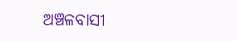ଅଞ୍ଚଳବାସୀ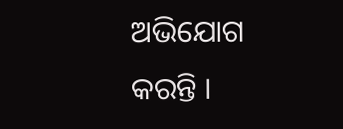ଅଭିଯୋଗ କରନ୍ତି ।